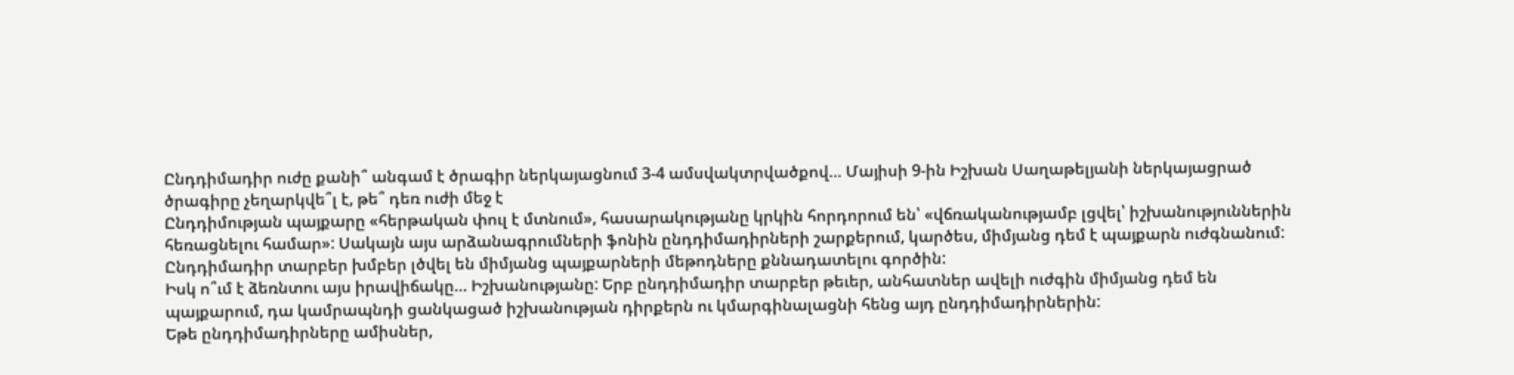Ընդդիմադիր ուժը քանի՞ անգամ է ծրագիր ներկայացնում 3-4 ամսվակտրվածքով… Մայիսի 9-ին Իշխան Սաղաթելյանի ներկայացրած ծրագիրը չեղարկվե՞լ է, թե՞ դեռ ուժի մեջ է
Ընդդիմության պայքարը «հերթական փուլ է մտնում», հասարակությանը կրկին հորդորում են՝ «վճռականությամբ լցվել՝ իշխանություններին հեռացնելու համար»: Սակայն այս արձանագրումների ֆոնին ընդդիմադիրների շարքերում, կարծես, միմյանց դեմ է պայքարն ուժգնանում: Ընդդիմադիր տարբեր խմբեր լծվել են միմյանց պայքարների մեթոդները քննադատելու գործին:
Իսկ ո՞ւմ է ձեռնտու այս իրավիճակը… Իշխանությանը: Երբ ընդդիմադիր տարբեր թեւեր, անհատներ ավելի ուժգին միմյանց դեմ են պայքարում, դա կամրապնդի ցանկացած իշխանության դիրքերն ու կմարգինալացնի հենց այդ ընդդիմադիրներին:
Եթե ընդդիմադիրները ամիսներ,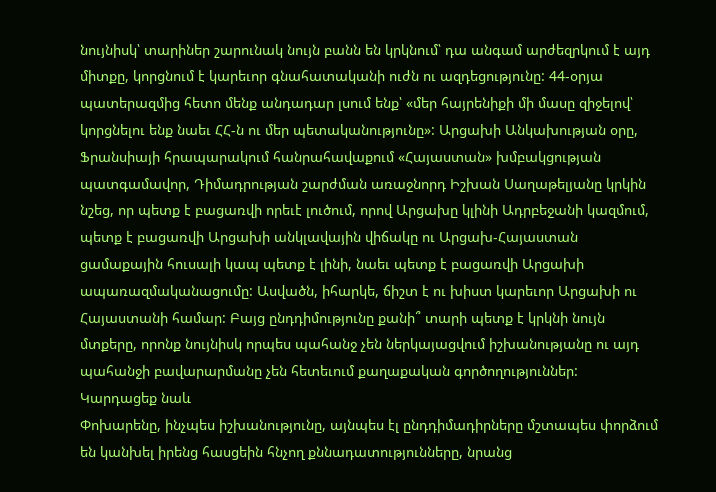նույնիսկ՝ տարիներ շարունակ նույն բանն են կրկնում՝ դա անգամ արժեզրկում է այդ միտքը, կորցնում է կարեւոր գնահատականի ուժն ու ազդեցությունը: 44-օրյա պատերազմից հետո մենք անդադար լսում ենք՝ «մեր հայրենիքի մի մասը զիջելով՝ կորցնելու ենք նաեւ ՀՀ-ն ու մեր պետականությունը»: Արցախի Անկախության օրը, Ֆրանսիայի հրապարակում հանրահավաքում «Հայաստան» խմբակցության պատգամավոր, Դիմադրության շարժման առաջնորդ Իշխան Սաղաթելյանը կրկին նշեց, որ պետք է բացառվի որեւէ լուծում, որով Արցախը կլինի Ադրբեջանի կազմում, պետք է բացառվի Արցախի անկլավային վիճակը ու Արցախ-Հայաստան ցամաքային հուսալի կապ պետք է լինի, նաեւ պետք է բացառվի Արցախի ապառազմականացումը: Ասվածն, իհարկե, ճիշտ է ու խիստ կարեւոր Արցախի ու Հայաստանի համար: Բայց ընդդիմությունը քանի՞ տարի պետք է կրկնի նույն մտքերը, որոնք նույնիսկ որպես պահանջ չեն ներկայացվում իշխանությանը ու այդ պահանջի բավարարմանը չեն հետեւում քաղաքական գործողություններ:
Կարդացեք նաև
Փոխարենը, ինչպես իշխանությունը, այնպես էլ ընդդիմադիրները մշտապես փորձում են կանխել իրենց հասցեին հնչող քննադատությունները, նրանց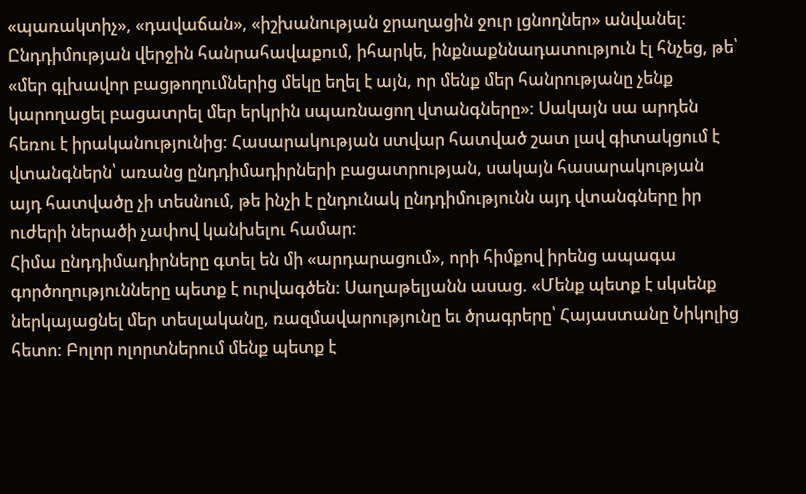«պառակտիչ», «դավաճան», «իշխանության ջրաղացին ջուր լցնողներ» անվանել:
Ընդդիմության վերջին հանրահավաքում, իհարկե, ինքնաքննադատություն էլ հնչեց, թե՝ «մեր գլխավոր բացթողումներից մեկը եղել է այն, որ մենք մեր հանրությանը չենք կարողացել բացատրել մեր երկրին սպառնացող վտանգները»: Սակայն սա արդեն հեռու է իրականությունից: Հասարակության ստվար հատված շատ լավ գիտակցում է վտանգներն՝ առանց ընդդիմադիրների բացատրության, սակայն հասարակության այդ հատվածը չի տեսնում, թե ինչի է ընդունակ ընդդիմությունն այդ վտանգները իր ուժերի ներածի չափով կանխելու համար:
Հիմա ընդդիմադիրները գտել են մի «արդարացում», որի հիմքով իրենց ապագա գործողությունները պետք է ուրվագծեն: Սաղաթելյանն ասաց. «Մենք պետք է սկսենք ներկայացնել մեր տեսլականը, ռազմավարությունը եւ ծրագրերը՝ Հայաստանը Նիկոլից հետո: Բոլոր ոլորտներում մենք պետք է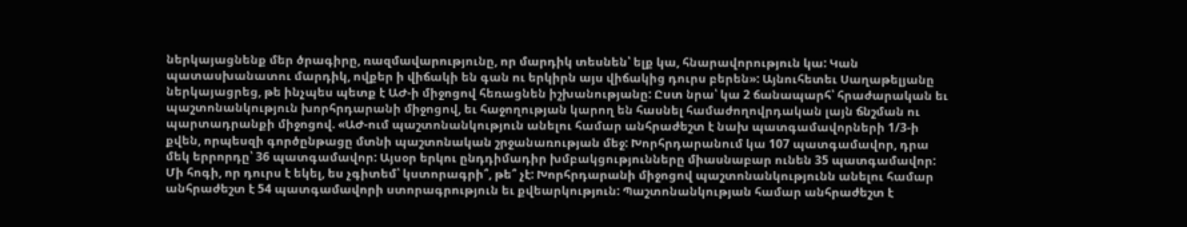ներկայացնենք մեր ծրագիրը, ռազմավարությունը, որ մարդիկ տեսնեն՝ ելք կա, հնարավորություն կա: Կան պատասխանատու մարդիկ, ովքեր ի վիճակի են գան ու երկիրն այս վիճակից դուրս բերեն»: Այնուհետեւ Սաղաթելյանը ներկայացրեց, թե ինչպես պետք է ԱԺ-ի միջոցով հեռացնեն իշխանությանը: Ըստ նրա՝ կա 2 ճանապարհ՝ հրաժարական եւ պաշտոնանկություն խորհրդարանի միջոցով, եւ հաջողության կարող են հասնել համաժողովրդական լայն ճնշման ու պարտադրանքի միջոցով. «ԱԺ-ում պաշտոնանկություն անելու համար անհրաժեշտ է նախ պատգամավորների 1/3-ի քվեն, որպեսզի գործընթացը մտնի պաշտոնական շրջանառության մեջ: Խորհրդարանում կա 107 պատգամավոր, դրա մեկ երրորդը՝ 36 պատգամավոր: Այսօր երկու ընդդիմադիր խմբակցությունները միասնաբար ունեն 35 պատգամավոր: Մի հոգի, որ դուրս է եկել, ես չգիտեմ՝ կստորագրի՞, թե՞ չէ: Խորհրդարանի միջոցով պաշտոնանկությունն անելու համար անհրաժեշտ է 54 պատգամավորի ստորագրություն եւ քվեարկություն: Պաշտոնանկության համար անհրաժեշտ է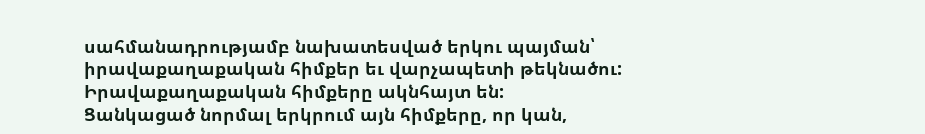սահմանադրությամբ նախատեսված երկու պայման՝ իրավաքաղաքական հիմքեր եւ վարչապետի թեկնածու: Իրավաքաղաքական հիմքերը ակնհայտ են:
Ցանկացած նորմալ երկրում այն հիմքերը, որ կան,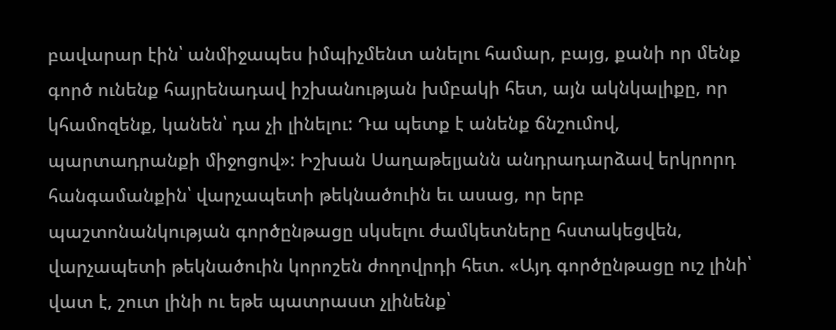բավարար էին՝ անմիջապես իմպիչմենտ անելու համար, բայց, քանի որ մենք գործ ունենք հայրենադավ իշխանության խմբակի հետ, այն ակնկալիքը, որ կհամոզենք, կանեն՝ դա չի լինելու: Դա պետք է անենք ճնշումով, պարտադրանքի միջոցով»: Իշխան Սաղաթելյանն անդրադարձավ երկրորդ հանգամանքին՝ վարչապետի թեկնածուին եւ ասաց, որ երբ պաշտոնանկության գործընթացը սկսելու ժամկետները հստակեցվեն, վարչապետի թեկնածուին կորոշեն ժողովրդի հետ. «Այդ գործընթացը ուշ լինի՝ վատ է, շուտ լինի ու եթե պատրաստ չլինենք՝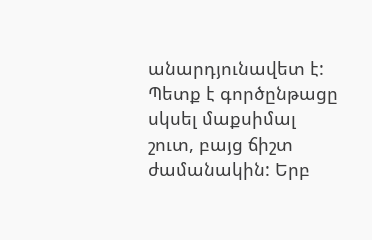անարդյունավետ է: Պետք է գործընթացը սկսել մաքսիմալ շուտ, բայց ճիշտ ժամանակին: Երբ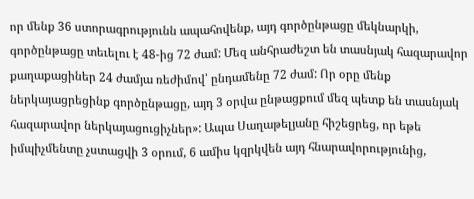որ մենք 36 ստորագրությունն ապահովենք, այդ գործընթացը մեկնարկի, գործընթացը տեւելու է 48-ից 72 ժամ: Մեզ անհրաժեշտ են տասնյակ հազարավոր քաղաքացիներ 24 ժամյա ռեժիմով՝ ընդամենը 72 ժամ: Որ օրը մենք ներկայացրեցինք գործընթացը, այդ 3 օրվա ընթացքում մեզ պետք են տասնյակ հազարավոր ներկայացուցիչներ»: Ապա Սաղաթելյանը հիշեցրեց, որ եթե իմպիչմենտը չստացվի 3 օրում, 6 ամիս կզրկվեն այդ հնարավորությունից,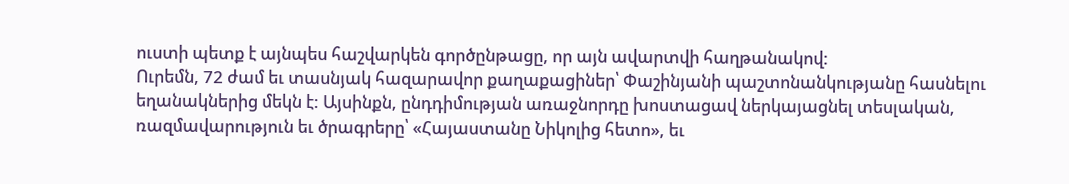ուստի պետք է այնպես հաշվարկեն գործընթացը, որ այն ավարտվի հաղթանակով:
Ուրեմն, 72 ժամ եւ տասնյակ հազարավոր քաղաքացիներ՝ Փաշինյանի պաշտոնանկությանը հասնելու եղանակներից մեկն է: Այսինքն, ընդդիմության առաջնորդը խոստացավ ներկայացնել տեսլական, ռազմավարություն եւ ծրագրերը՝ «Հայաստանը Նիկոլից հետո», եւ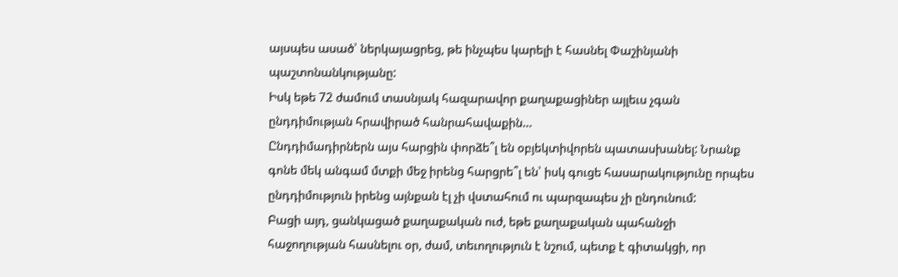այսպես ասած՝ ներկայացրեց, թե ինչպես կարելի է հասնել Փաշինյանի պաշտոնանկությանը:
Իսկ եթե 72 ժամում տասնյակ հազարավոր քաղաքացիներ այլեւս չգան ընդդիմության հրավիրած հանրահավաքին…
Ընդդիմադիրներն այս հարցին փորձե՞լ են օբյեկտիվորեն պատասխանել: Նրանք գոնե մեկ անգամ մտքի մեջ իրենց հարցրե՞լ են՝ իսկ գուցե հասարակությունը որպես ընդդիմություն իրենց այնքան էլ չի վստահում ու պարզապես չի ընդունում:
Բացի այդ, ցանկացած քաղաքական ուժ, եթե քաղաքական պահանջի հաջողության հասնելու օր, ժամ, տեւողություն է նշում, պետք է գիտակցի, որ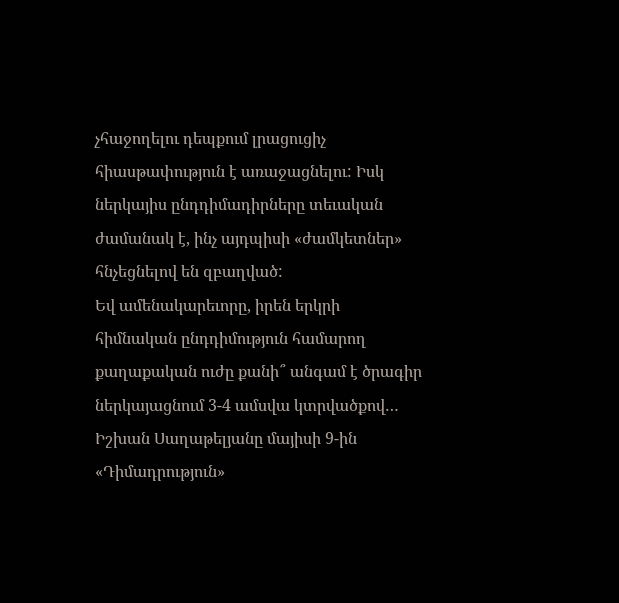չհաջողելու դեպքում լրացուցիչ հիասթափություն է առաջացնելու: Իսկ ներկայիս ընդդիմադիրները տեւական ժամանակ է, ինչ այդպիսի «ժամկետներ» հնչեցնելով են զբաղված:
Եվ ամենակարեւորը, իրեն երկրի հիմնական ընդդիմություն համարող քաղաքական ուժը քանի՞ անգամ է ծրագիր ներկայացնում 3-4 ամսվա կտրվածքով… Իշխան Սաղաթելյանը մայիսի 9-ին «Դիմադրություն»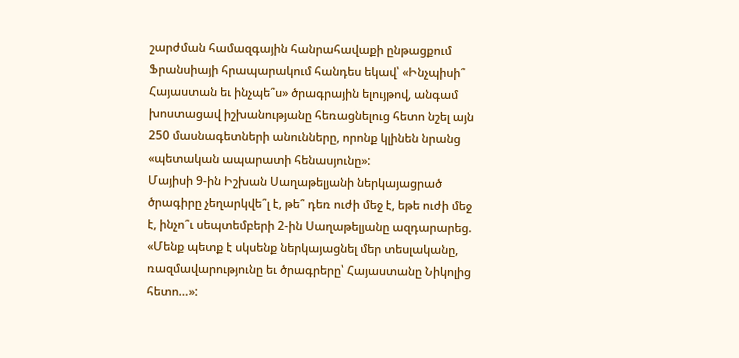շարժման համազգային հանրահավաքի ընթացքում Ֆրանսիայի հրապարակում հանդես եկավ՝ «Ինչպիսի՞ Հայաստան եւ ինչպե՞ս» ծրագրային ելույթով, անգամ խոստացավ իշխանությանը հեռացնելուց հետո նշել այն 250 մասնագետների անունները, որոնք կլինեն նրանց «պետական ապարատի հենասյունը»:
Մայիսի 9-ին Իշխան Սաղաթելյանի ներկայացրած ծրագիրը չեղարկվե՞լ է, թե՞ դեռ ուժի մեջ է, եթե ուժի մեջ է, ինչո՞ւ սեպտեմբերի 2-ին Սաղաթելյանը ազդարարեց. «Մենք պետք է սկսենք ներկայացնել մեր տեսլականը, ռազմավարությունը եւ ծրագրերը՝ Հայաստանը Նիկոլից հետո…»: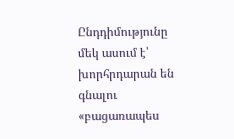Ընդդիմությունը մեկ ասում է՝ խորհրդարան են գնալու «բացառապես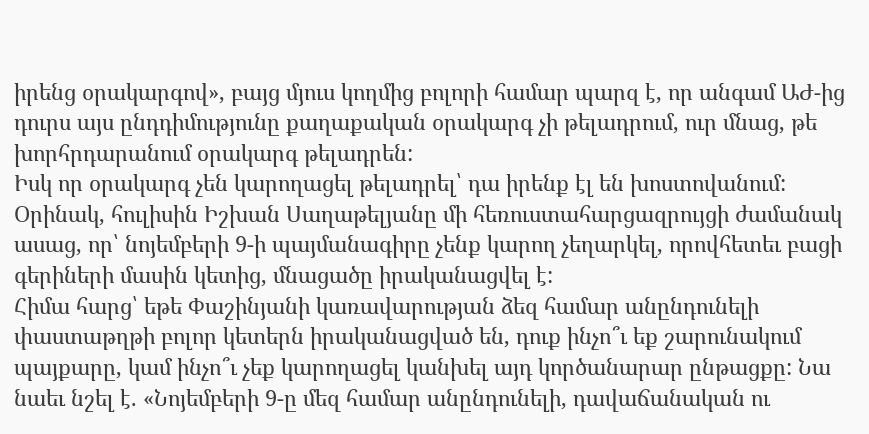իրենց օրակարգով», բայց մյուս կողմից բոլորի համար պարզ է, որ անգամ ԱԺ-ից դուրս այս ընդդիմությունը քաղաքական օրակարգ չի թելադրում, ուր մնաց, թե խորհրդարանում օրակարգ թելադրեն:
Իսկ որ օրակարգ չեն կարողացել թելադրել՝ դա իրենք էլ են խոստովանում: Օրինակ, հուլիսին Իշխան Սաղաթելյանը մի հեռուստահարցազրույցի ժամանակ ասաց, որ՝ նոյեմբերի 9-ի պայմանագիրը չենք կարող չեղարկել, որովհետեւ բացի գերիների մասին կետից, մնացածը իրականացվել է:
Հիմա հարց՝ եթե Փաշինյանի կառավարության ձեզ համար անընդունելի փաստաթղթի բոլոր կետերն իրականացված են, դուք ինչո՞ւ եք շարունակում պայքարը, կամ ինչո՞ւ չեք կարողացել կանխել այդ կործանարար ընթացքը: Նա նաեւ նշել է. «Նոյեմբերի 9-ը մեզ համար անընդունելի, դավաճանական ու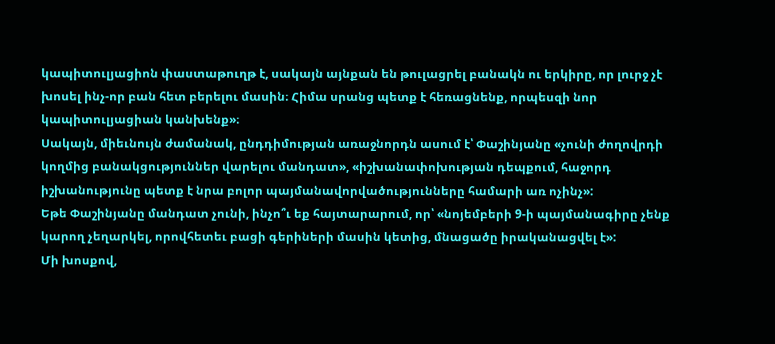կապիտուլյացիոն փաստաթուղթ է, սակայն այնքան են թուլացրել բանակն ու երկիրը, որ լուրջ չէ խոսել ինչ-որ բան հետ բերելու մասին։ Հիմա սրանց պետք է հեռացնենք, որպեսզի նոր կապիտուլյացիան կանխենք»։
Սակայն, միեւնույն ժամանակ, ընդդիմության առաջնորդն ասում է՝ Փաշինյանը «չունի ժողովրդի կողմից բանակցություններ վարելու մանդատ», «իշխանափոխության դեպքում, հաջորդ իշխանությունը պետք է նրա բոլոր պայմանավորվածությունները համարի առ ոչինչ»:
Եթե Փաշինյանը մանդատ չունի, ինչո՞ւ եք հայտարարում, որ՝ «նոյեմբերի 9-ի պայմանագիրը չենք կարող չեղարկել, որովհետեւ բացի գերիների մասին կետից, մնացածը իրականացվել է»:
Մի խոսքով,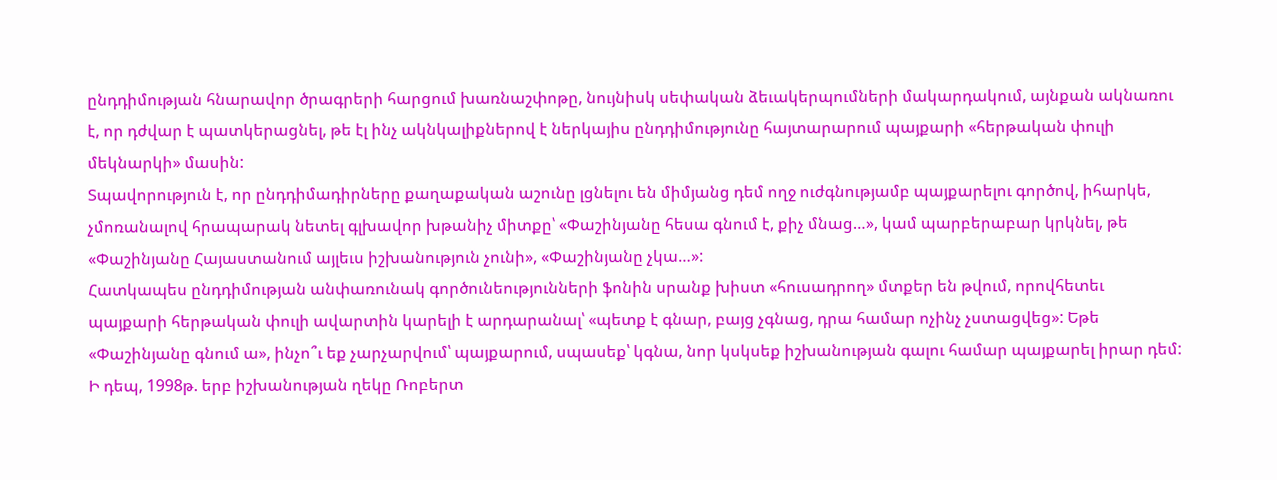ընդդիմության հնարավոր ծրագրերի հարցում խառնաշփոթը, նույնիսկ սեփական ձեւակերպումների մակարդակում, այնքան ակնառու է, որ դժվար է պատկերացնել, թե էլ ինչ ակնկալիքներով է ներկայիս ընդդիմությունը հայտարարում պայքարի «հերթական փուլի մեկնարկի» մասին:
Տպավորություն է, որ ընդդիմադիրները քաղաքական աշունը լցնելու են միմյանց դեմ ողջ ուժգնությամբ պայքարելու գործով, իհարկե, չմոռանալով հրապարակ նետել գլխավոր խթանիչ միտքը՝ «Փաշինյանը հեսա գնում է, քիչ մնաց…», կամ պարբերաբար կրկնել, թե «Փաշինյանը Հայաստանում այլեւս իշխանություն չունի», «Փաշինյանը չկա…»:
Հատկապես ընդդիմության անփառունակ գործունեությունների ֆոնին սրանք խիստ «հուսադրող» մտքեր են թվում, որովհետեւ պայքարի հերթական փուլի ավարտին կարելի է արդարանալ՝ «պետք է գնար, բայց չգնաց, դրա համար ոչինչ չստացվեց»: Եթե «Փաշինյանը գնում ա», ինչո՞ւ եք չարչարվում՝ պայքարում, սպասեք՝ կգնա, նոր կսկսեք իշխանության գալու համար պայքարել իրար դեմ:
Ի դեպ, 1998թ. երբ իշխանության ղեկը Ռոբերտ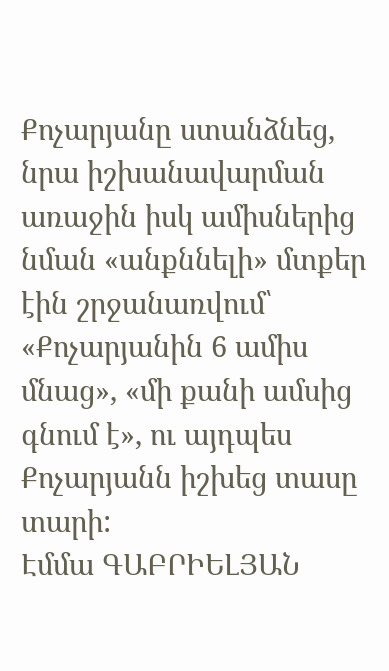Քոչարյանը ստանձնեց, նրա իշխանավարման առաջին իսկ ամիսներից նման «անքննելի» մտքեր էին շրջանառվում՝ «Քոչարյանին 6 ամիս մնաց», «մի քանի ամսից գնում է», ու այդպես Քոչարյանն իշխեց տասը տարի:
Էմմա ԳԱԲՐԻԵԼՅԱՆ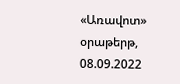«Առավոտ» օրաթերթ, 08.09.2022